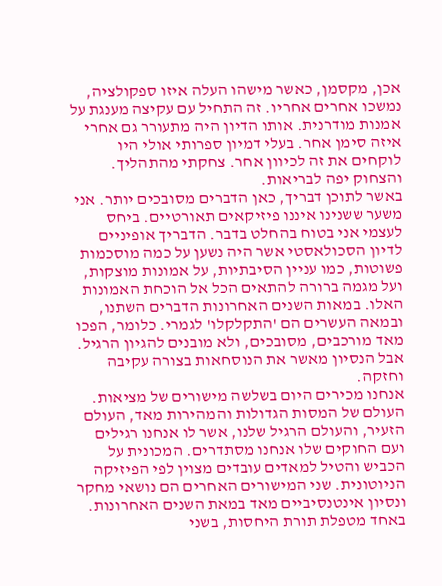אכן, מקסמן, כאשר מישהו העלה איזו ספקולציה, נמשכו אחרים אחריו. זה התחיל עם עקיצה מענגת על אמנות מודרנית. אותו הדיון היה מתעורר גם אחרי איזה סימן אחר. בעלי דמיון ספרותי אולי היו לוקחים את זה לכיוון אחר. צחקתי מהתהליך. והצחוק יפה לבריאות.
באשר לתוכן דבריך, כאן הדברים מסובכים יותר. אני משער ששנינו איננו פיזיקאים תאורטיים. ביחס לעצמי אני בטוח בהחלט בדבר. הדבריך אופיניים לדיון הסכולאסטי אשר היה נשען על כמה מוסכמות פשוטות, כמו עניין הסיבתיות, על אמונות מוצקות, ועל מגמה ברורה להתאים הכל אל הוכחת האמונות האלו. במאות השנים האחרונות הדברים השתנו, ובמאה העשרים הם 'התקלקלו' לגמרי. כלומר, הפכו מאד מורכבים, מסובכים, ולא מובנים להגיון הרגיל. אבל הנסיון מאשר את הנוסחאות בצורה עקיבה וחזקה.
אנחנו מכירים היום בשלשה מישורים של מציאות. העולם של המסות הגדולות והמהירות מאד, העולם הזעיר, והעולם הרגיל שלנו, אשר לו אנחנו רגילים ועם החוקים שלו אנחנו מסתדרים. המכונית על הכביש והטיל למאדים עובדים מצוין לפי הפיזיקה הניוטונית. שני המישורים האחרים הם נושאי מחקר ונסיון אינטנסיביים מאד במאת השנים האחרונות. באחד מטפלת תורת היחסות, בשני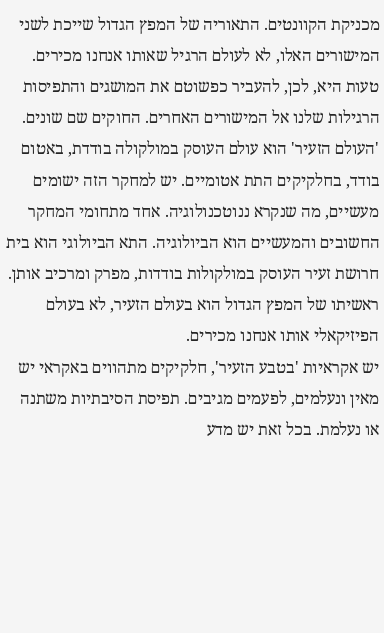מכניקת הקוונטים. התאוריה של המפץ הגדול שייכת לשני המישורים האלו, לא לעולם הרגיל שאותו אנחנו מכירים. טעות היא, לכן, להעביר כפשוטם את המושגים והתפיסות הרגילות שלנו אל המישורים האחרים. החוקים שם שונים. 'העולם הזעיר' הוא עולם העוסק במולקולה בודדת, באטום בודד, בחלקיקים התת אטומיים. יש למחקר הזה ישומים מעשיים, מה שנקרא ננוטכנולוגיה. אחד מתחומי המחקר החשובים והמעשיים הוא הביולוגיה. התא הביולוגי הוא בית חרושת זעיר העוסק במולקולות בודדות, מפרק ומרכיב אותן. ראשיתו של המפץ הגדול הוא בעולם הזעיר, לא בעולם הפיזיקאלי אותו אנחנו מכירים.
יש אקראיות 'בטבע הזעיר', חלקיקים מתהווים באקראי יש מאין ונעלמים, לפעמים מגיבים. תפיסת הסיבתיות משתנה או נעלמת. בכל זאת יש מדע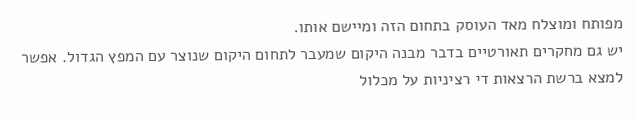מפותח ומוצלח מאד העוסק בתחום הזה ומיישם אותו.
יש גם מחקרים תאורטיים בדבר מבנה היקום שמעבר לתחום היקום שנוצר עם המפץ הגדול. אפשר למצא ברשת הרצאות די רציניות על מכלול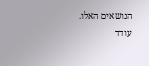הנושאים האלו.
עודד